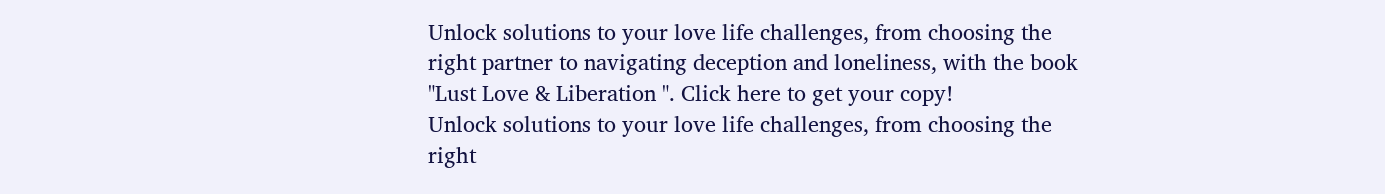Unlock solutions to your love life challenges, from choosing the right partner to navigating deception and loneliness, with the book "Lust Love & Liberation ". Click here to get your copy!
Unlock solutions to your love life challenges, from choosing the right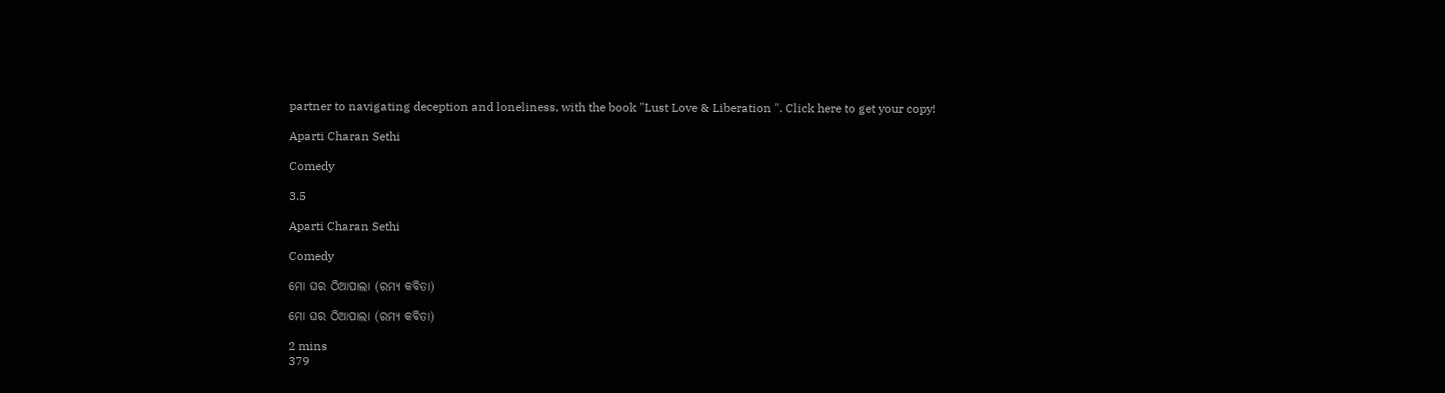partner to navigating deception and loneliness, with the book "Lust Love & Liberation ". Click here to get your copy!

Aparti Charan Sethi

Comedy

3.5

Aparti Charan Sethi

Comedy

ମୋ ଘର ଠିଆପାଲା (ରମ୍ୟ କବିତା)

ମୋ ଘର ଠିଆପାଲା (ରମ୍ୟ କବିତା)

2 mins
379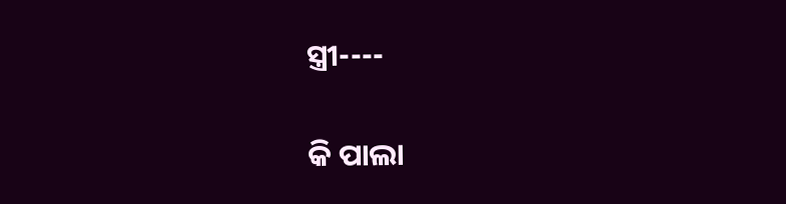ସ୍ତ୍ରୀ----

କି ପାଲା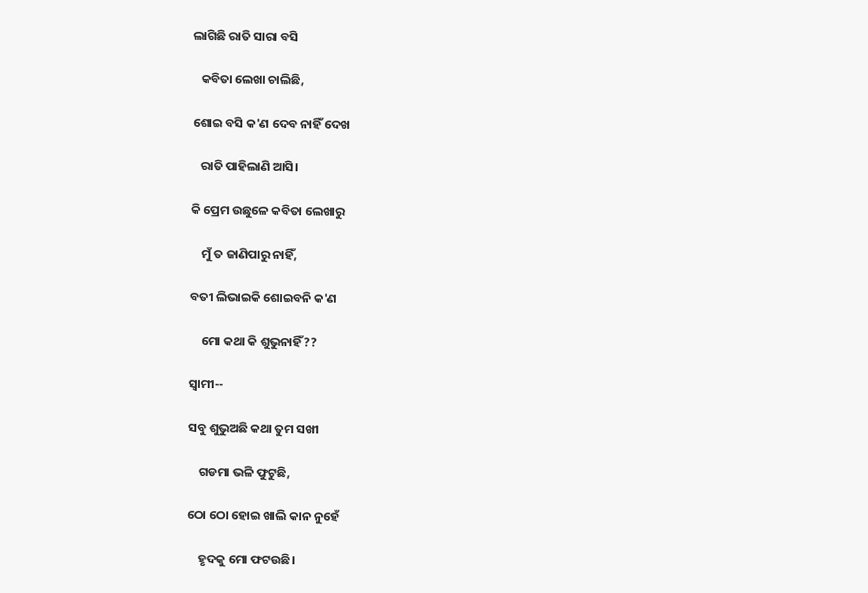ଲାଗିଛି ରାତି ସାରା ବସି

   କବିତା ଲେଖା ଚାଲିଛି,

ଶୋଇ ବସି କ'ଣ ଦେବ ନାହିଁ ଦେଖ

   ରାତି ପାହିଲାଣି ଆସି।

କି ପ୍ରେମ ଉଛୁଳେ କବିତା ଲେଖାରୁ

    ମୁଁ ତ ଜାଣିପାରୁ ନାହିଁ,

ବତୀ ଲିଭାଇକି‌ ଶୋଇବନି କ'ଣ

    ମୋ କଥା କି ଶୁଭୁନାହିଁ??

ସ୍ଵାମୀ--

ସବୁ ଶୁଭୁଅଛି‌ କଥା ତୁମ ସଖୀ

    ଗଡମା ଭଳି ଫୁଟୁଛି,

ଠୋ ଠୋ ହୋଇ ଖାଲି କାନ ନୁହେଁ

    ହୃଦକୁ‌ ମୋ ଫଟ‌ଉଛି।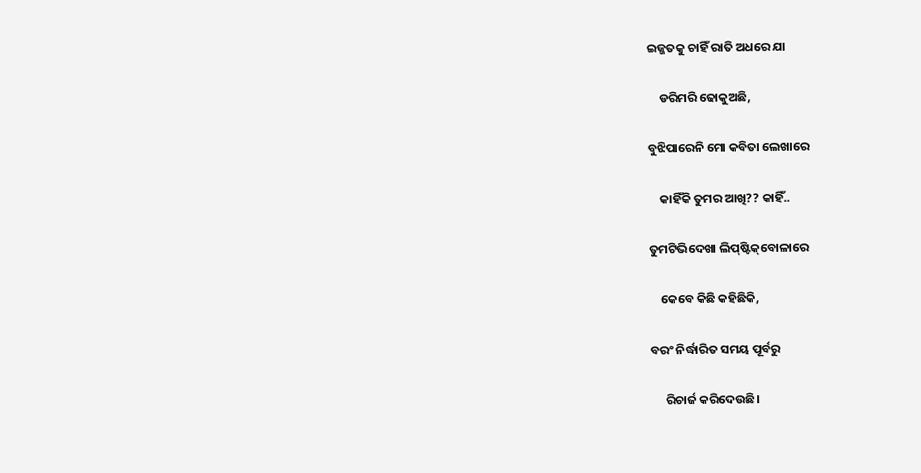ଇଜ୍ଜତକୁ ଚାହିଁ ରାତି ଅଧରେ ଯା

    ଡରିମରି ଢୋକୁଅଛି,

ବୁଝିପାରେନି ମୋ କବିତା ଲେଖାରେ

    କାହିଁକି ତୁମର ଆଖି?? କାହିଁ..

ତୁମଟିଭିଦେଖା ଲିପ୍‌ଷ୍ଟିକ୍‌ବୋଳାରେ

    କେବେ କିଛି କହିଛିକି,

ବରଂ ନିର୍ଦ୍ଧାରିତ ସମୟ ପୂର୍ବରୁ

     ରିଚାର୍ଜ‌ କରିଦେଉଛି।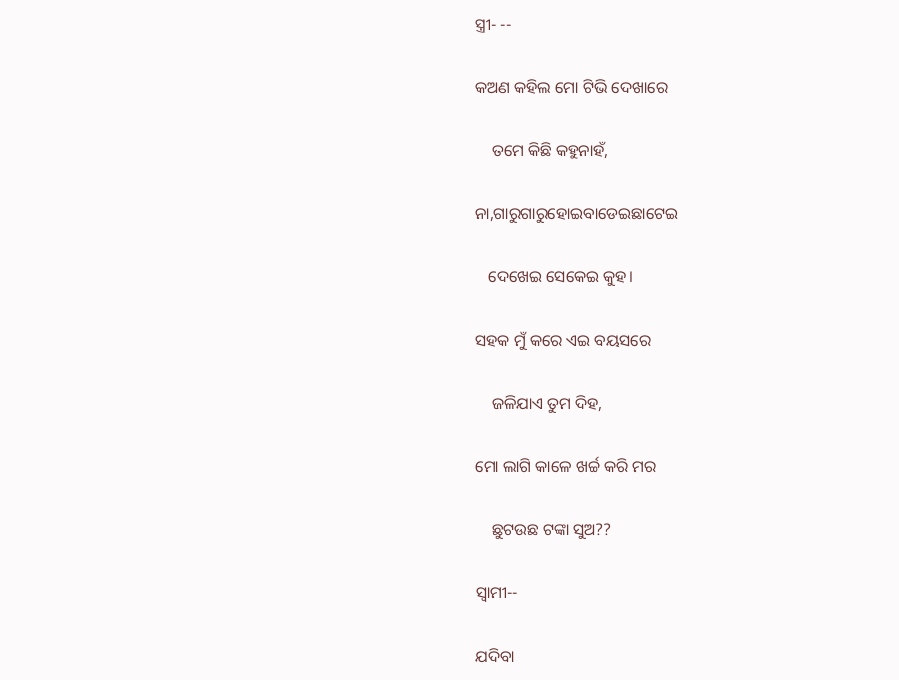ସ୍ତ୍ରୀ- --

କ‌ଅଣ କହିଲ ମୋ ଟିଭି ଦେଖାରେ

    ତମେ କିଛି କହୁନାହଁ,

ନା,ଗାରୁଗାରୁ‌ହୋଇବାଡେଇଛାଟେଇ

   ଦେଖେଇ ସେକେଇ‌ କୁହ।

ସହକ ମୁଁ କରେ ଏଇ ବୟସରେ‌

    ଜଳିଯାଏ ତୁମ ଦିହ,

ମୋ ଲାଗି କାଳେ ଖର୍ଚ୍ଚ କରି ମର

    ଛୁଟ‌ଉଛ ଟଙ୍କା ସୁଅ??

ସ୍ଵାମୀ--

ଯଦିବା‌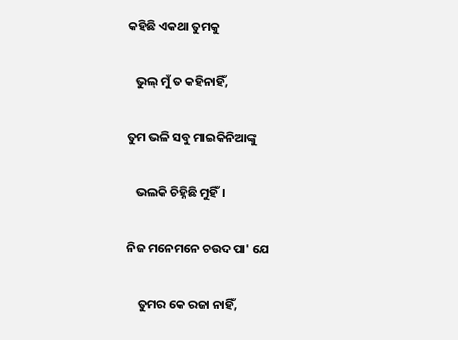କହିଛି ଏକଥା ତୁମକୁ

   ଭୁଲ୍‌ ମୁଁ ତ କହିନାହିଁ,

ତୁମ ଭଳି ସବୁ ମାଇକିନିଆଙ୍କୁ

   ଭଲକି‌ ଚିହ୍ନିଛି‌ ମୁହିଁ।

ନିଜ ମନେମନେ ଚ‌ଉଦ‌ ପା' ଯେ

    ତୁମର କେ ରଜା ନାହିଁ,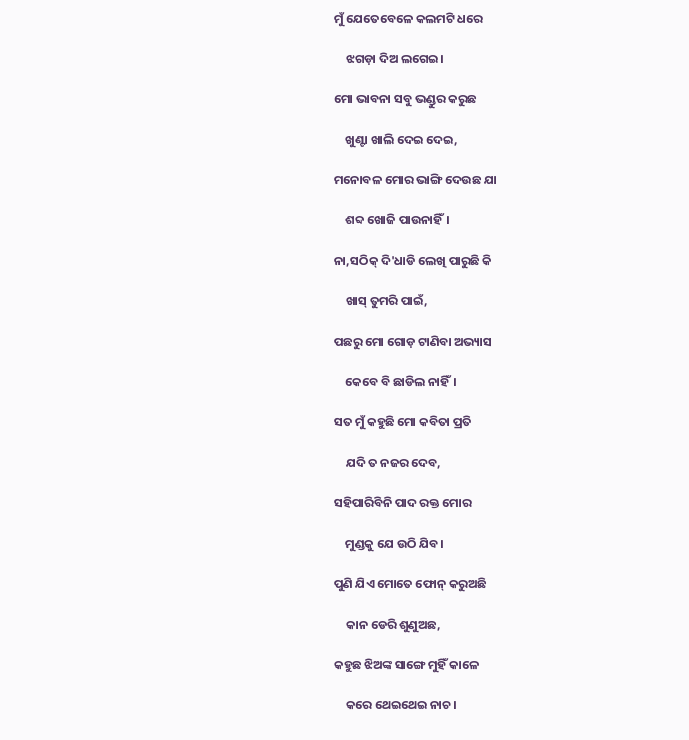ମୁଁ ଯେତେବେଳେ କଲମଟି ଧରେ

    ଝଗଡ଼ା ଦିଅ ଲଗେଇ।

ମୋ ଭାବନା ସବୁ ଭଣ୍ଡୁର କରୁଛ

    ଖୁଣ୍ଟା ଖାଲି ଦେଇ ଦେଇ,

ମନୋବଳ ମୋର ଭାଙ୍ଗି ଦେଉଛ ଯା

    ଶବ୍ଦ ଖୋଜି ପାଉନାହିଁ।

ନା,ସଠିକ୍ ଦି'ଧାଡି ଲେଖି ପାରୁଛି କି‌

    ଖାସ୍ ତୁମରି ପାଇଁ,

ପଛରୁ ମୋ ଗୋଡ଼ ଟାଣିବା ଅଭ୍ୟାସ

    କେବେ ବି ଛାଡିଲ ନାହିଁ।

ସତ ମୁଁ କହୁଛି ମୋ କବିତା ପ୍ରତି

    ଯଦି ତ ନଜର ଦେବ,

ସହିପାରିବିନି ପାଦ ରକ୍ତ ମୋର

    ମୁଣ୍ଡକୁ ଯେ ଉଠି ଯିବ।

ପୁଣି ଯିଏ ମୋତେ ଫୋନ୍ କରୁଅଛି

    କାନ ଡେରି ଶୁଣୁଅଛ‌,

କହୁଛ ଝିଅଙ୍କ ସାଙ୍ଗେ ମୁହିଁ କାଳେ

    କରେ ଥେଇଥେଇ‌ ନାଚ।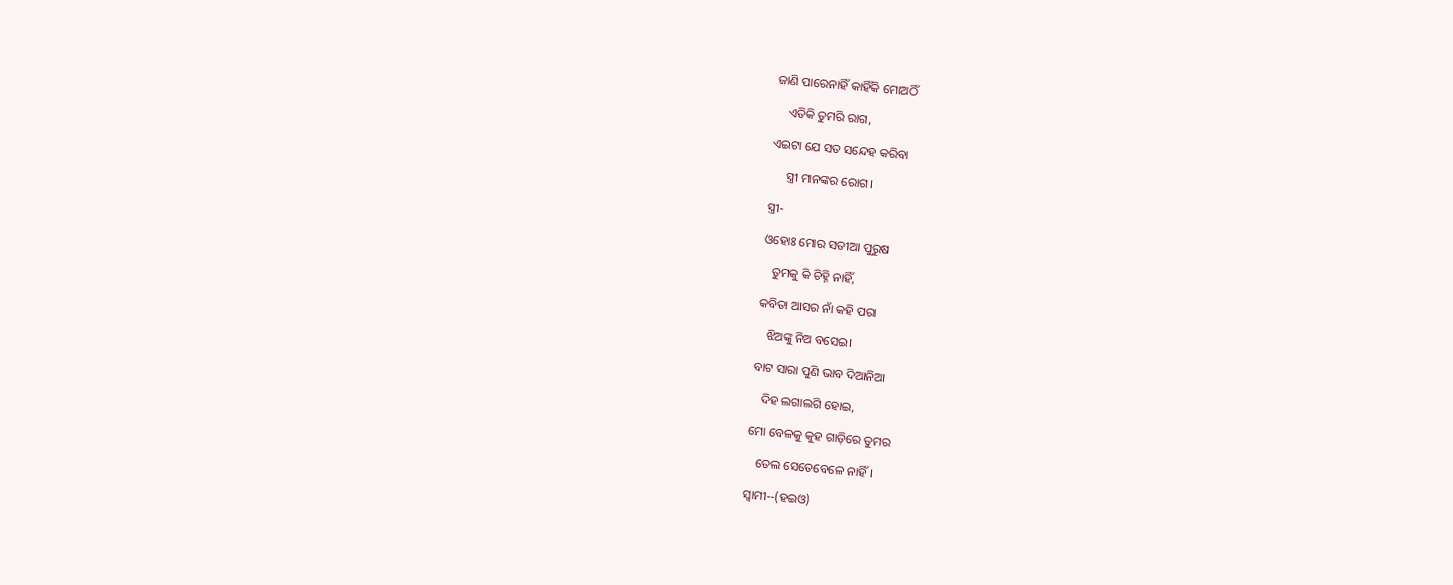ଜାଣି ପାରେନାହିଁ କାହିଁକି ମୋଅଠିଁ

    ଏତିକି ତୁମରି ରାଗ,

ଏଇଟା ଯେ ସତ ସନ୍ଦେହ କରିବା

     ସ୍ତ୍ରୀ ମାନଙ୍କର ରୋଗ।

ସ୍ତ୍ରୀ-

ଓହୋଃ ମୋର ସତୀଆ ପୁରୁଷ

   ତୁମକୁ କି ଚିହ୍ନି ନାହିଁ,

କବିତା ଆସର ନାଁ କହି ପରା

   ଝିଅଙ୍କୁ ନିଅ ବସେଇ।

ବାଟ ସାରା ପୁଣି ଭାବ ଦିଆନିଆ

   ଦିହ ଲଗାଲଗି ହୋଇ,

ମୋ ବେଳକୁ କୁହ ଗାଡ଼ିରେ ତୁମର

   ତେଲ ସେତେବେଳେ ନାହିଁ।

ସ୍ଵାମୀ--(ହ‌ଇଓ)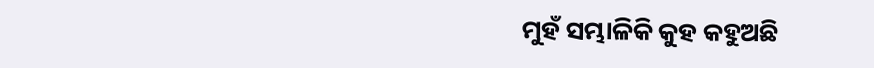ମୁହଁ ସମ୍ଭାଳିକି କୁହ କହୁଅଛି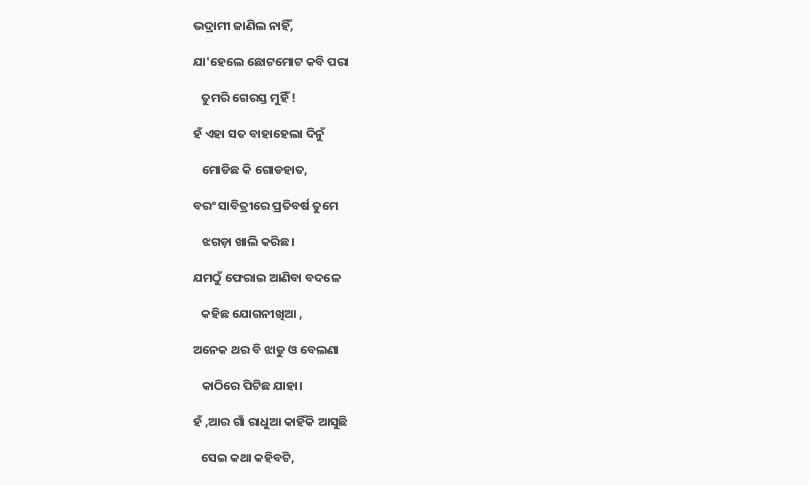ଭଦ୍ରାମୀ‌ ଜାଣିଲ ନାହିଁ,

ଯା'ହେଲେ ଛୋଟମୋଟ‌ କବି ପରା

   ତୁମରି ଗେରସ୍ତ ମୁହିଁ !

ହଁ ଏହା ସତ ବାହାହେଲା ଦିନୁଁ

   ମୋଡିଛ କି ଗୋଡହାତ,

ବରଂ ସାବିତ୍ରୀରେ ପ୍ରତିବର୍ଷ ତୁମେ

   ଝଗଡ଼ା ଖାଲି କରିଛ।

ଯମଠୁଁ ଫେରାଇ ଆଣିବା ବଦଳେ

   କହିଛ ଯୋଗନୀଖିଆ ,

ଅନେକ ଥର ବି ଝାଡୁ ଓ ବେଲଣା

   କାଠିରେ ପିଟିଛ ଯାହା।

ହଁ ,ଆର ଗାଁ ରାଧୁଆ‌ କାହିଁକି ଆସୁଛି

   ସେଇ କଥା କହିବଟି‌,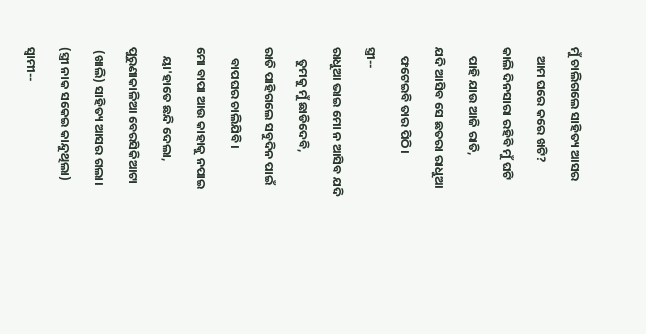ମୁଁ ଚାଲିଗଲେ ସାହିତ୍ୟ ଆସର

   ଆମ ଘରେ କରେ ଖଟି?

କାଲି ଦିନସାରା ରହିବି ମୁଁ ଘଟି

   ପାହି ଯାଉ ଆଜି ରାତି,

ଯଦି ଆସିବ ସେ ଛତରା ରାଧୁଆ‌

   ଫଟେଇବି ତାର‌ ପିଠି‌।

ସ୍ତ୍ରୀ--

ରାଧୁଆ‌ ଭାଇ ମୋ ନ ଆସିବ ଯଦି

    ତୁମକୁ ମୁଁ ଛାଡିଦେବି,

ରାତି ପାହିଗଲେ ସବୁଦିନ ପାଇଁ

    ବାପଘର ଚାଲିଯିବି।

ମୋ ବାପା ଆଉ କାହାକୁ ନପାଇ ‌

   ୟା'ହାତେ ଛନ୍ଦି ଦେଲା,

ପୁରୁଣାକାଳିଆ ବେରସିକିଆଟା‌

 (ଖାଲି) ସାହିତ୍ୟ ଆସର ଗଲା।

(ସ୍ତ୍ରୀ ନାକ ସକେଇ‌ କାନ୍ଦୁଥିଲା)

ସ୍ଵାମୀ--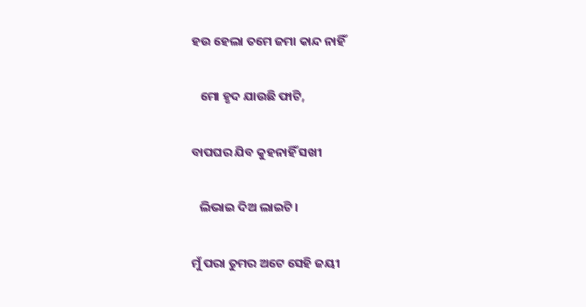ହ‌ଉ ହେଲା ତମେ ଜମା କାନ୍ଦ ନାହିଁ

   ମୋ ହୃଦ ଯାଉଛି ଫାଟି,

ବାପଘର ଯିବ କୁହନାହିଁ ସଖୀ

   ଲିଭାଇ ଦିଅ ଲାଇଟି।

ମୁଁ ପରା ତୁମର ଅଟେ ସେହି ଜୟୀ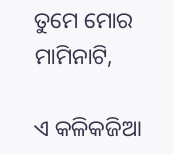ତୁମେ ମୋର ମାମିନାଟି,

ଏ କଳିକଜିଆ‌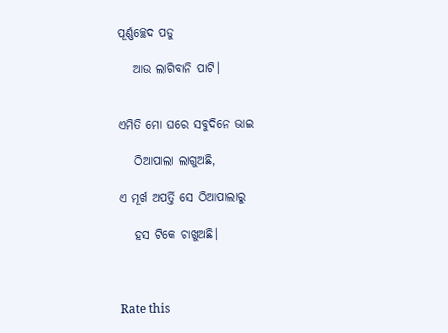ପୂର୍ଣ୍ଣଚ୍ଛେଦ ପଡୁ

   ଆଉ ଲାଗିବାନି‌ ପାଟି।


ଏମିତି ମୋ ଘରେ ସବୁଦିନେ ଭାଇ

   ଠିଆପାଲା ଲାଗୁଅଛି,

ଏ ମୂର୍ଖ ଅପର୍ତ୍ତି ସେ ଠିଆପାଲାରୁ‌

   ହସ ଟିକେ ଚାଖୁଅଛି‌।



Rate this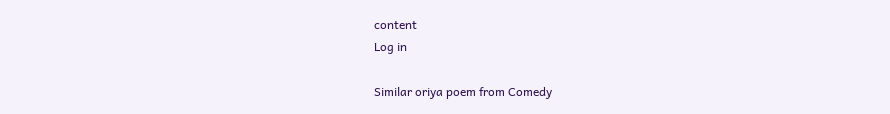content
Log in

Similar oriya poem from Comedy